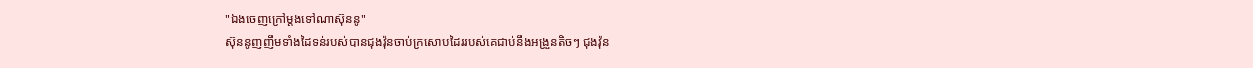"ឯងចេញក្រៅម្តងទៅណាស៊ុននូ"
ស៊ុននូញញឹមទាំងដៃទន់របស់បានជុងវ៉ុនចាប់ក្រសោបដៃររបស់គេជាប់នឹងអង្រួនតិចៗ ជុងវ៉ុន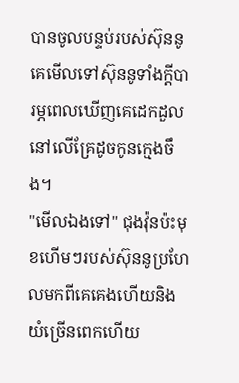បានចូលបន្ទប់របស់ស៊ុននូគេមើលទៅស៊ុននូទាំងក្តីបារម្ភពេលឃើញគេដេកដួលនៅលើគ្រែដូចកូនក្មេងចឹង។
"មើលឯងទៅ" ជុងវ៉ុនប៉ះមុខហើមៗរបស់ស៊ុននូប្រហែលមកពីគេគេងហើយនិងយំច្រើនពេកហើយ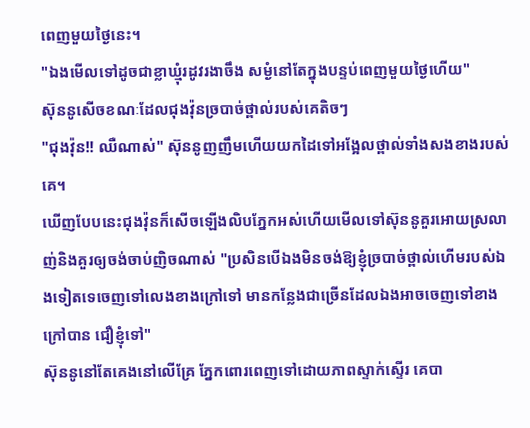ពេញមួយថ្ងៃនេះ។
"ឯងមើលទៅដូចជាខ្លាឃ្មុំរដូវរងាចឹង សម្ងំនៅតែក្នុងបន្ទប់ពេញមួយថ្ងៃហើយ"
ស៊ុននូសើចខណៈដែលជុងវ៉ុនច្របាច់ថ្ពាល់របស់គេតិចៗ
"ជុងវ៉ុន!! ឈឺណាស់" ស៊ុននូញញឹមហើយយកដៃទៅអង្អែលថ្ពាល់ទាំងសងខាងរបស់គេ។
ឃើញបែបនេះជុងវ៉ុនក៏សើចឡើងលិបភ្នែកអស់ហើយមើលទៅស៊ុននូគួរអោយស្រលាញ់និងគួរឲ្យចង់ចាប់ញិចណាស់ "ប្រសិនបើឯងមិនចង់ឱ្យខ្ញុំច្របាច់ថ្ពាល់ហើមរបស់ឯងទៀតទេចេញទៅលេងខាងក្រៅទៅ មានកន្លែងជាច្រើនដែលឯងអាចចេញទៅខាងក្រៅបាន ជឿខ្ញុំទៅ"
ស៊ុននូនៅតែគេងនៅលើគ្រែ ភ្នែកពោរពេញទៅដោយភាពស្ទាក់ស្ទើរ គេបា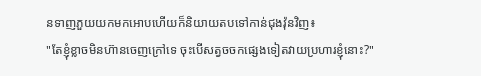នទាញភួយយកមកអោបហើយក៏និយាយតបទៅកាន់ជុងវ៉ុនវិញ៖
"តែខ្ញុំខ្លាចមិនហ៊ានចេញក្រៅទេ ចុះបើសត្វចចកផ្សេងទៀតវាយប្រហារខ្ញុំនោះ?"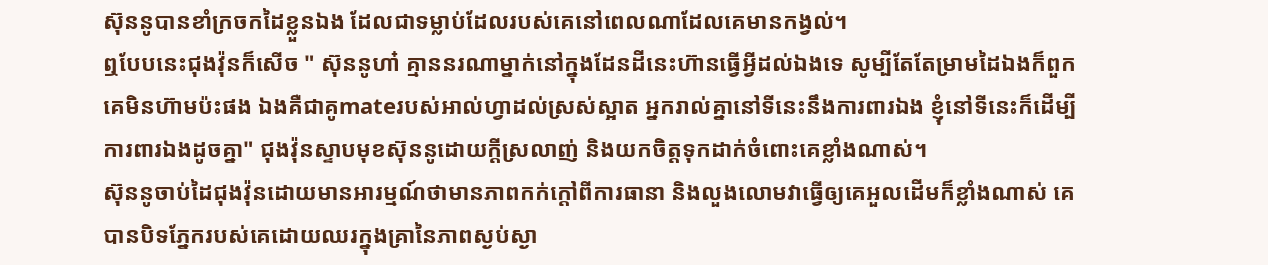ស៊ុននូបានខាំក្រចកដៃខ្លួនឯង ដែលជាទម្លាប់ដែលរបស់គេនៅពេលណាដែលគេមានកង្វល់។
ឮបែបនេះជុងវ៉ុនក៏សើច " ស៊ុននូហា៎ គ្មាននរណាម្នាក់នៅក្នុងដែនដីនេះហ៊ានធ្វើអ្វីដល់ឯងទេ សូម្បីតែតែម្រាមដៃឯងក៏ពួកគេមិនហ៊ាមប៉ះផង ឯងគឺជាគូmateរបស់អាល់ហ្វាដល់ស្រស់ស្អាត អ្នករាល់គ្នានៅទីនេះនឹងការពារឯង ខ្ញុំនៅទីនេះក៏ដើម្បីការពារឯងដូចគ្នា" ជុងវ៉ុនស្ទាបមុខស៊ុននូដោយក្តីស្រលាញ់ និងយកចិត្តទុកដាក់ចំពោះគេខ្លាំងណាស់។
ស៊ុននូចាប់ដៃជុងវ៉ុនដោយមានអារម្មណ៍ថាមានភាពកក់ក្តៅពីការធានា និងលួងលោមវាធ្វើឲ្យគេអួលដើមក៏ខ្លាំងណាស់ គេបានបិទភ្នែករបស់គេដោយឈរក្នុងគ្រានៃភាពស្ងប់ស្ងា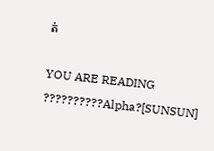ត់

YOU ARE READING
??????????Alpha?[SUNSUN]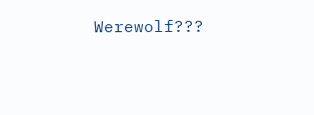Werewolf???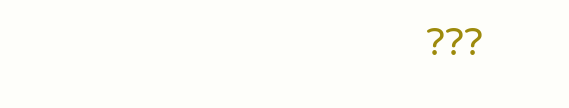???